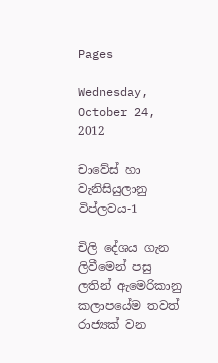Pages

Wednesday, October 24, 2012

චාවේස් හා වැනිසියුලානු විප්ලවය-1

චිලි දේශය ගැන ලිවීමෙන් පසු ලතින් ඇමෙරිකානු කලාපයේම තවත් රාජ්‍යක් වන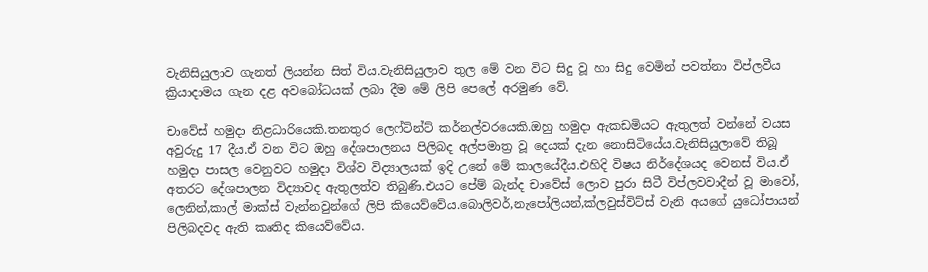වැනිසියුලාව ගැනත් ලියන්න සිත් විය.වැනිසියුලාව තුල මේ වන විට සිදු වූ හා සිදු වෙමින් පවත්නා විප්ලවීය ක්‍රියාදාමය ගැන දළ අවබෝධයක් ලබා දීම මේ ලිපි පෙලේ අරමුණ වේ.

චාවේස් හමුදා නිළධාරියෙකි.තනතුර ලෙෆ්ටින්ට් කර්නල්වරයෙකි.ඔහු හමුදා ඇකඩමියට ඇතුලත් වන්නේ වයස අවුරුදු 17 දීය.ඒ වන විට ඔහු දේශපාලනය පිලිබද අල්පමාත්‍ර වූ දෙයක් දැන නොසිටියේය.වැනිසියුලාවේ තිබූ හමුදා පාසල වෙනුවට හමුදා විශ්ව විද්‍යාලයක් ඉදි උනේ මේ කාලයේදීය.එහිදි විෂය නිර්දේශයද වෙනස් විය.ඒ අතරට දේශපාලන විද්‍යාවද ඇතුලත්ව තිබුණි.එයට පේම් බැන්ද චාවේස් ලොව පුරා සිටී විප්ලවවාදීන් වූ මාවෝ, ලෙනින්,කාල් මාක්ස් වැන්නවුන්ගේ ලිපි කියෙව්වේය.බොලිවර්,නැපෝලියන්,ක්ලවුස්විට්ස් වැනි අයගේ යුධෝපායන් පිලිබදවද ඇති කෘතිද කියෙව්වේය.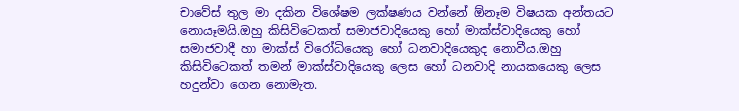චාවේස් තුල මා දකින විශේෂම ලක්ෂණය වන්නේ ඕනෑම විෂයක අන්තයට නොයෑමයි.ඔහු කිසිවිටෙකත් සමාජවාදියෙකු හෝ මාක්ස්වාදියෙකු හෝ සමාජවාදී හා මාක්ස් විරෝධියෙකු හෝ ධනවාදියෙකුද නොවීය.ඔහු කිසිවිටෙකත් තමන් මාක්ස්වාදියෙකු ලෙස හෝ ධනවාදි නායකයෙකු ලෙස හදුන්වා ගෙන නොමැත.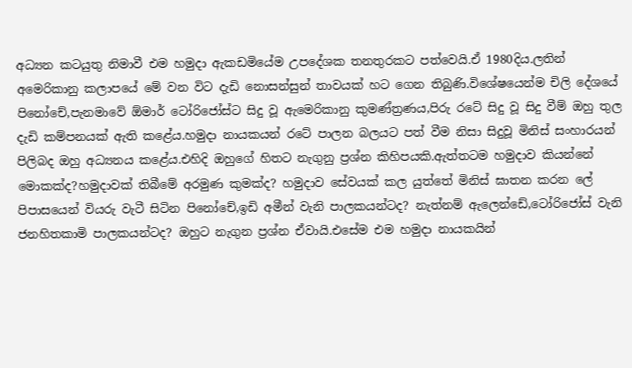අධ්‍යන කටයුතු නිමාවී එම හමුදා ඇකඩමියේම උපදේශක තනතුරකට පත්වෙයි.ඒ 1980දිය.ලතින් අමෙරිකානු කලාපයේ මේ වන විට දැඩි නොසන්සුන් තාවයක් හට ගෙන තිබුණි.විශේෂයෙන්ම චිලි දේශයේ පිනෝචේ,පැනමාවේ ඕමාර් ටෝරිජෝස්ට සිදු වූ ඇමෙරිකානු කුමණ්ත්‍රණය,පිරු රටේ සිදු වූ සිදු වීම් ඔහු තුල දැඩි කම්පනයක් ඇති කළේය.හමුදා නායකයන් රටේ පාලන බලයට පත් වීම නිසා සිදුවූ මිනිස් සංහාරයන් පිලිබද ඔහු අධ්‍යනය කළේය.එහිදි ඔහුගේ හිතට නැගුනු ප්‍රශ්න කිහිපයකි.ඇත්තටම හමුදාව කියන්නේ මොකක්ද?හමුදාවක් තිබීමේ අරමුණ කුමක්ද? හමුදාව සේවයක් කල යුත්තේ මිනිස් ඝාතන කරන ලේ පිපාසයෙන් වියරු වැටී සිටින පිනෝචේ,ඉඩි අමීන් වැනි පාලකයන්ටද? නැත්නම් ඇලෙන්ඩේ,ටෝරිජෝස් වැනි ජනහිතකාමි පාලකයන්ටද? ඔහුට නැගුන ප්‍රශ්න ඒවායි.එසේම එම හමුදා නායකයින්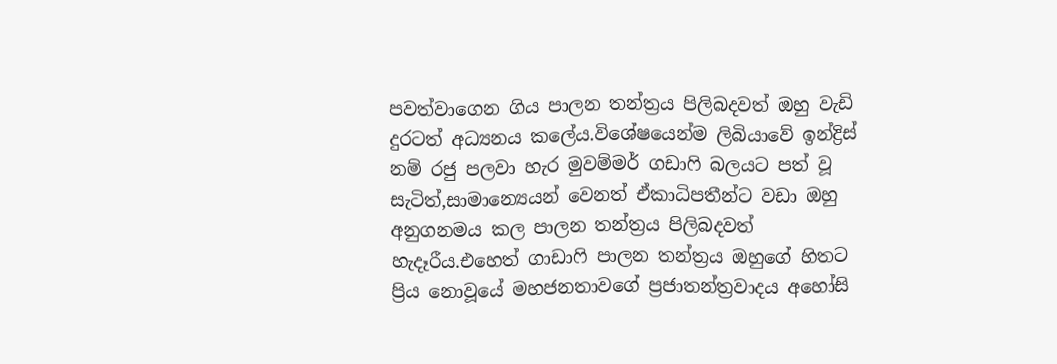පවත්වාගෙන ගිය පාලන තන්ත්‍රය පිලිබදවත් ඔහු වැඩි දුරටත් අධ්‍යනය කලේය.විශේෂයෙන්ම ලිබියාවේ ඉන්ද්‍රිස් නම් රජු පලවා හැර මුවම්මර් ගඩාෆි බලයට පත් වූ සැටිත්,සාමාන්‍යෙයන් වෙනත් ඒකාධිපතීන්ට වඩා ඔහු අනුගනමය කල පාලන තන්ත්‍රය පිලිබදවත් හැදෑරීය.එහෙත් ගාඩාෆි පාලන තන්ත්‍රය ඔහුගේ හිතට ප්‍රිය නොවූයේ මහජනතාවගේ ප්‍රජාතන්ත්‍රවාදය අහෝසි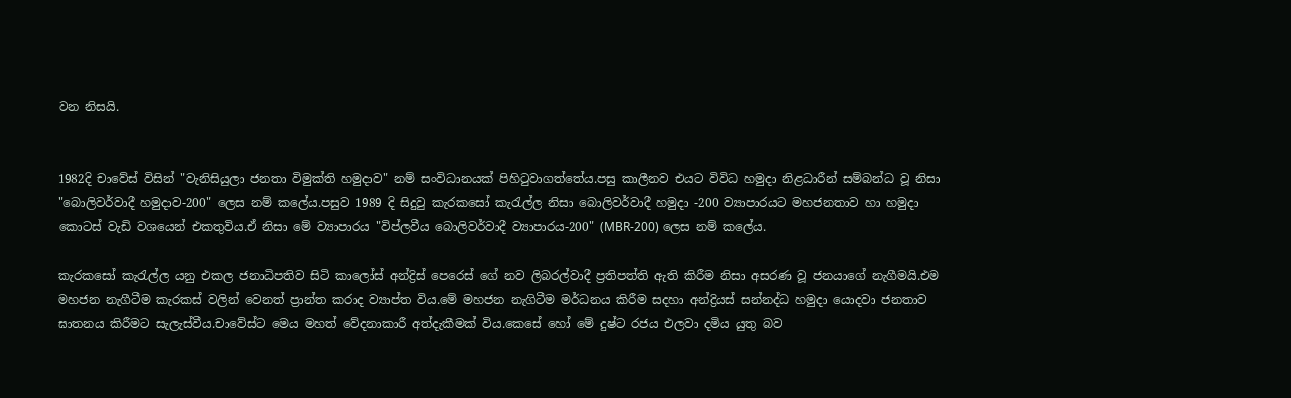වන නිසයි.


1982දි චාවේස් විසින් "වැනිසියුලා ජනතා විමුක්ති හමුදාව" නම් සංවිධානයක් පිහිටුවාගත්තේය.පසු කාලීනව එයට විවිධ හමුදා නිළධාරීන් සම්බන්ධ වූ නිසා "බොලිවර්වාදී හමුදාව-200" ලෙස නම් කලේය.පසුව 1989 දි සිදුවු කැරකසෝ කැරැල්ල නිසා බොලිවර්වාදී හමුදා -200 ව්‍යාපාරයට මහජනතාව හා හමුදා කොටස් වැඩි වශයෙන් එකතුවිය.ඒ නිසා මේ ව්‍යාපාරය "විප්ලවීය බොලිවර්වාදී ව්‍යාපාරය-200" (MBR-200) ලෙස නම් කලේය.

කැරකසෝ කැරැල්ල යනු එකල ජනාධිපතිව සිටි කාලෝස් අන්ද්‍රිස් පෙරෙස් ගේ නව ලිබරල්වාදී ප්‍රතිපත්ති ඇති කිරීම නිසා අසරණ වූ ජනයාගේ නැගීමයි.එම මහජන නැගීටීම කැරකස් වලින් වෙනත් ප්‍රාන්ත කරාද ව්‍යාප්ත විය.මේ මහජන නැගිටීම මර්ධනය කිරීම සදහා අන්ද්‍රියස් සන්නද්ධ හමුදා යොදවා ජනතාව ඝාතනය කිරීමට සැලැස්වීය.චාවේස්ට මෙය මහත් වේදනාකාරී අත්දැකීමක් විය.කෙසේ හෝ මේ දුෂ්ට රජය එලවා දමිය යුතු බව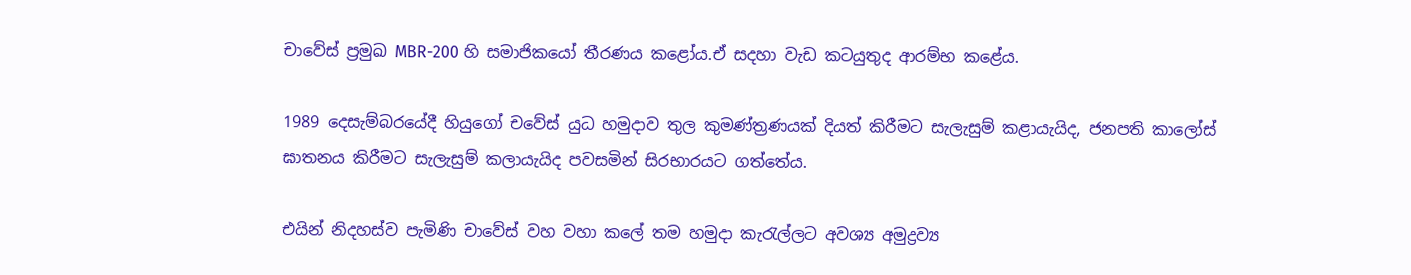චාවේස් ප්‍රමුඛ MBR-200 හි සමාජිකයෝ තීරණය කළෝය.ඒ සදහා වැඩ කටයුතුද ආරම්භ කළේය.

1989 දෙසැම්බරයේදී හියුගෝ චවේස් යුධ හමුදාව තුල කුමණ්ත්‍රණයක් දියත් කිරීමට සැලැසුම් කළායැයිද, ජනපති කාලෝස් ඝාතනය කිරීමට සැලැසුම් කලායැයිද පවසමින් සිරභාරයට ගත්තේය.

එයින් නිදහස්ව පැමිණි චාවේස් වහ වහා කලේ තම හමුදා කැරැල්ලට අවශ්‍ය අමුද්‍රව්‍ය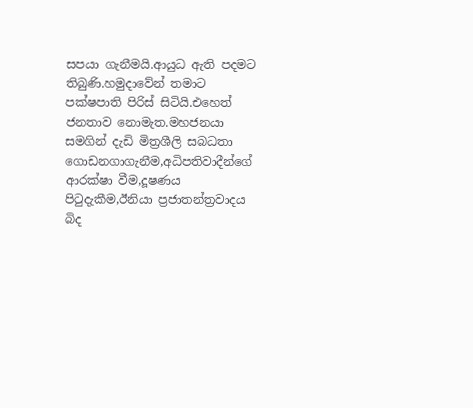සපයා ගැනීමයි.ආයුධ ඇති පදමට තිබුණි.හමුදාවේන් තමාට පක්ෂපාති පිරිස් සිටියි.එහෙත් ජනතාව නොමැත.මහජනයා සමගින් දැඩි මිත්‍රශීලි සබධතා ගොඩනගාගැනීම,අධිපතිවාදීන්ගේ ආරක්ෂා වීම,දූෂණය පිටුදැකීම,ඊනියා ප්‍රජාතන්ත්‍රවාදය බිද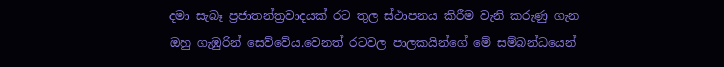දමා සැබෑ ප්‍රජාතන්ත්‍රවාදයක් රට තුල ස්ථාපනය කිරීම වැනි කරුණු ගැන ඔහු ගැඹුරින් සෙව්වේය.වෙනත් රටවල පාලකයින්ගේ මේ සම්බන්ධයෙන්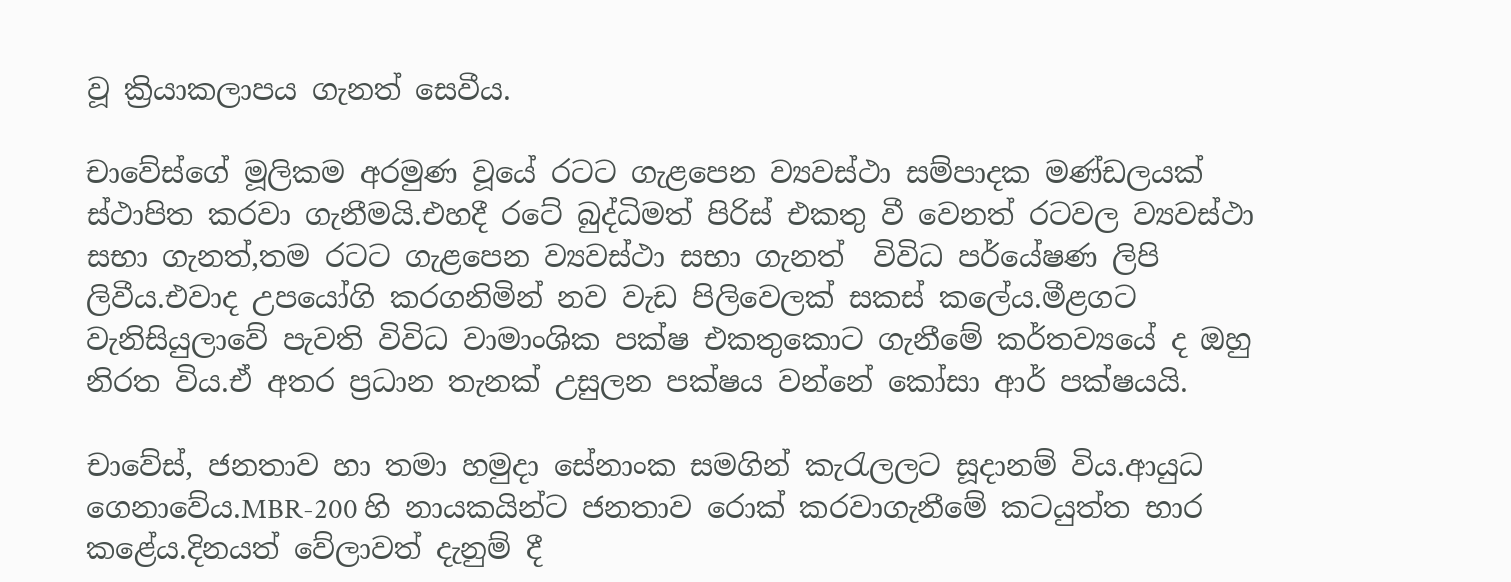වූ ක්‍රියාකලාපය ගැනත් සෙවීය.

චාවේස්ගේ මූලිකම අරමුණ වූයේ රටට ගැළපෙන ව්‍යවස්ථා සම්පාදක මණ්ඩලයක් ස්ථාපිත කරවා ගැනීමයි.එහදී රටේ බුද්ධිමත් පිරිස් එකතු වී වෙනත් රටවල ව්‍යවස්ථා සභා ගැනත්,තම රටට ගැළපෙන ව්‍යවස්ථා සභා ගැනත්  විවිධ පර්යේෂණ ලිපි ලිවීය.එවාද උපයෝගි කරගනිමින් නව වැඩ පිලිවෙලක් සකස් කලේය.මීළගට වැනිසියුලාවේ පැවති විවිධ වාමාංශික පක්ෂ එකතුකොට ගැනීමේ කර්තව්‍යයේ ද ඔහු නිරත විය.ඒ අතර ප්‍රධාන තැනක් උසුලන පක්ෂය වන්නේ කෝසා ආර් පක්ෂයයි.

චාවේස්, ජනතාව හා තමා හමුදා සේනාංක සමගින් කැරැලලට සූදානම් විය.ආයුධ ගෙනාවේය.MBR-200 හි නායකයින්ට ජනතාව රොක් කරවාගැනීමේ කටයුත්ත භාර කළේය.දිනයත් වේලාවත් දැනුම් දී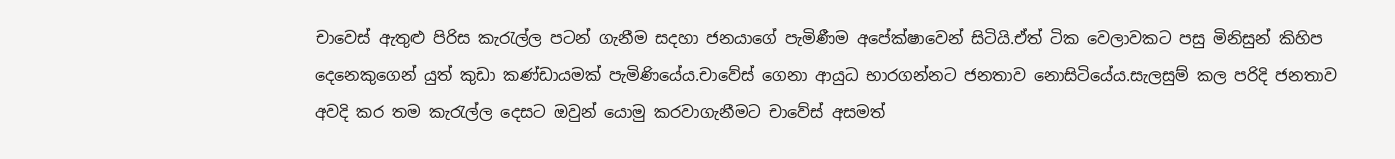චාවෙස් ඇතුළු පිරිස කැරැල්ල පටන් ගැනීම සදහා ජනයාගේ පැමිණීම අපේක්ෂාවෙන් සිටියි.ඒත් ටික වෙලාවකට පසු මිනිසුන් කිහිප දෙනෙකුගෙන් යුත් කුඩා කණ්ඩායමක් පැමිණියේය.චාවේස් ගෙනා ආයුධ භාරගන්නට ජනතාව නොසිටියේය.සැලසුම් කල පරිදි ජනතාව අවදි කර තම කැරැල්ල දෙසට ඔවුන් යොමු කරවාගැනීමට චාවේස් අසමත්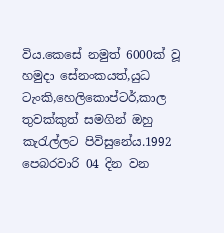විය.කෙසේ නමුත් 6000ක් වූ හමුදා සේනංකයත්,යුධ ටැංකි,හෙලිකොප්ටර්,කාල තුවක්කුත් සමගින් ඔහු කැරැල්ලට පිවිසුනේය.1992 පෙබරවාරි 04 දින වන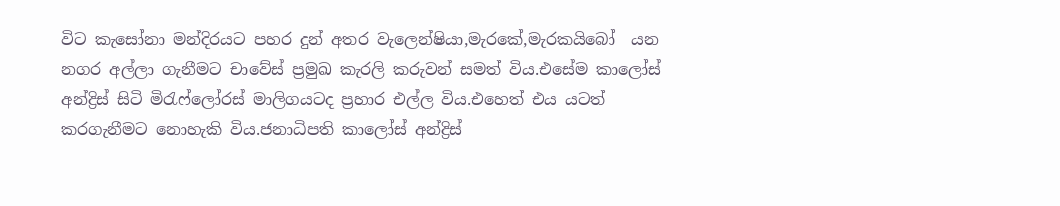විට කැසෝනා මන්දිරයට පහර දුන් අතර වැලෙන්ෂියා,මැරකේ,මැරකයිබෝ  යන නගර අල්ලා ගැනීමට චාවේස් ප්‍රමුඛ කැරලි කරුවන් සමත් විය.එසේම කාලෝස් අන්ද්‍රිස් සිටි මිරැෆ්ලෝරස් මාලිගයටද ප්‍රහාර එල්ල විය.එහෙත් එය යටත් කරගැනීමට නොහැකි විය.ජනාධිපති කාලෝස් අන්ද්‍රිස්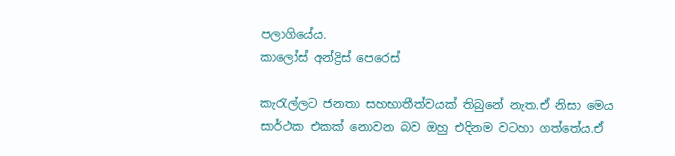පලාගියේය.
කාලෝස් අන්ද්‍රිස් පෙරෙස්

කැරැල්ලට ජනතා සහභාතීත්වයක් තිබුනේ නැත.ඒ නිසා මෙය සාර්ථක එකක් නොවන බව ඔහු එදිනම වටහා ගත්තේය.ඒ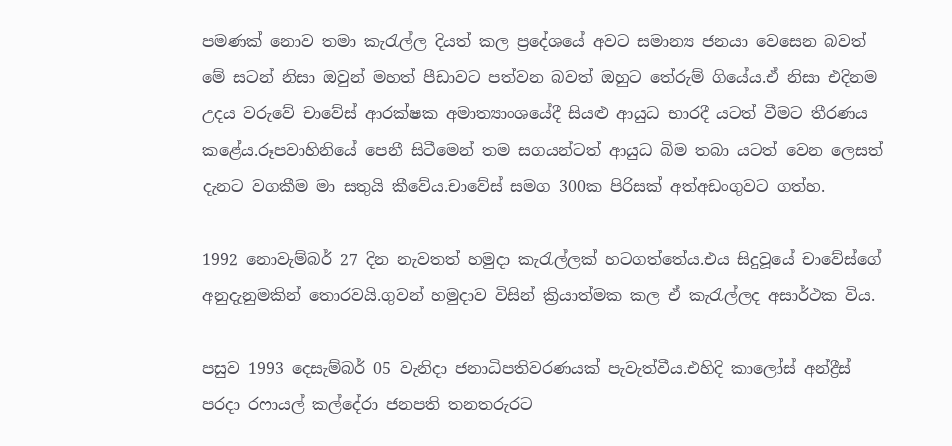පමණක් නොව තමා කැරැල්ල දියත් කල ප්‍රදේශයේ අවට සමාන්‍ය ජනයා වෙසෙන බවත් මේ සටන් නිසා ඔවුන් මහත් පීඩාවට පත්වන බවත් ඔහුට තේරුම් ගියේය.ඒ නිසා එදිනම උදය වරුවේ චාවේස් ආරක්ෂක අමාත්‍යාංශයේදී සියළු ආයුධ භාරදී යටත් වීමට තීරණය කළේය.රූපවාහිනියේ පෙනී සිටීමෙන් තම සගයන්ටත් ආයුධ බිම තබා යටත් වෙන ලෙසත් දැනට වගකීම මා සතුයි කීවේය.චාවේස් සමග 300ක පිරිසක් අත්අඩංගුවට ගත්හ.

1992 නොවැම්බර් 27 දින නැවතත් හමුදා කැරැල්ලක් හටගත්තේය.එය සිදුවූයේ චාවේස්ගේ අනුදැනුමකින් තොරවයි.ගුවන් හමුදාව විසින් ක්‍රියාත්මක කල ඒ කැරැල්ලද අසාර්ථක විය.

පසුව 1993 දෙසැම්බර් 05 වැනිදා ජනාධිපතිවරණයක් පැවැත්වීය.එහිදි කාලෝස් අන්ද්‍රීස් පරදා රෆායල් කල්දේරා ජනපති තනතරුරට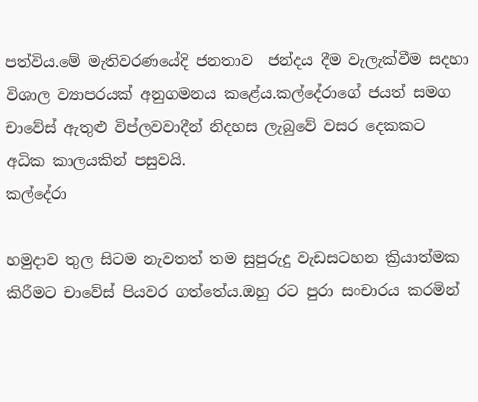පත්විය.මේ මැතිවරණයේදි ජනතාව  ජන්දය දීම වැලැක්වීම සදහා විශාල ව්‍යාපරයක් අනුගමනය කළේය.කල්දේරාගේ ජයත් සමග චාවේස් ඇතුළු විප්ලවවාදීන් නිදහස ලැබුවේ වසර දෙකකට අධික කාලයකින් පසුවයි.
කල්දේරා

හමුදාව තුල සිටම නැවතත් තම සුපුරුදු වැඩසටහන ක්‍රියාත්මක කිරීමට චාවේස් පියවර ගත්තේය.ඔහු රට පුරා සංචාරය කරමින්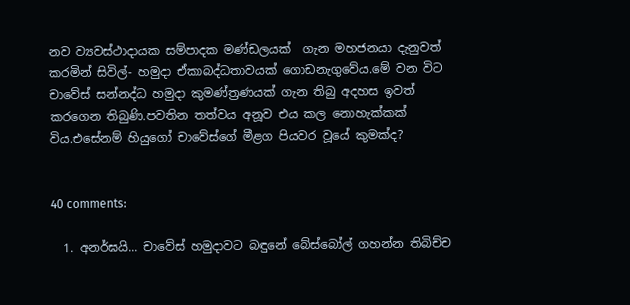නව ව්‍යවස්ථාදායක සම්පාදක මණ්ඩලයක්  ගැන මහජනයා දැනුවත් කරමින් සිවිල්- හමුදා ඒකාබද්ධතාවයක් ගොඩනැගුවේය.මේ වන විට චාවේස් සන්නද්ධ හමුදා කුමණ්ත්‍රණයක් ගැන තිබු අදහස ඉවත් කරගෙන තිබුණි.පවතින තත්වය අනූව එය කල නොහැක්කක් විය.එසේනම් හියුගෝ චාවේස්ගේ මීළග පියවර වූයේ කුමක්ද?


40 comments:

  1. අනර්ඝයි... චාවේස් හමුදාවට බඳුනේ බේස්බෝල් ගහන්න තිබිච්ච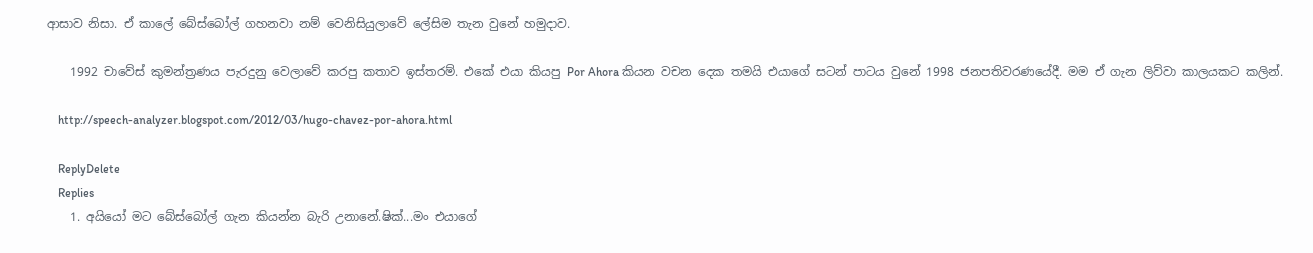ආසාව නිසා. ඒ කාලේ බේස්බෝල් ගහනවා නම් වෙනිසියුලාවේ ලේසිම තැන වුනේ හමුදාව.

    1992 චාවේස් කුමන්ත්‍රණය පැරදුනු වෙලාවේ කරපු කතාව ඉස්තරම්. එකේ එයා කියපු Por Ahora කියන වචන දෙක තමයි එයාගේ සටන් පාටය වුනේ 1998 ජනපතිවරණයේදී. මම ඒ ගැන ලිව්වා කාලයකට කලින්.

    http://speech-analyzer.blogspot.com/2012/03/hugo-chavez-por-ahora.html

    ReplyDelete
    Replies
    1. අයියෝ මට බේස්බෝල් ගැන කියන්න බැරි උනානේ.ෂික්...මං එයාගේ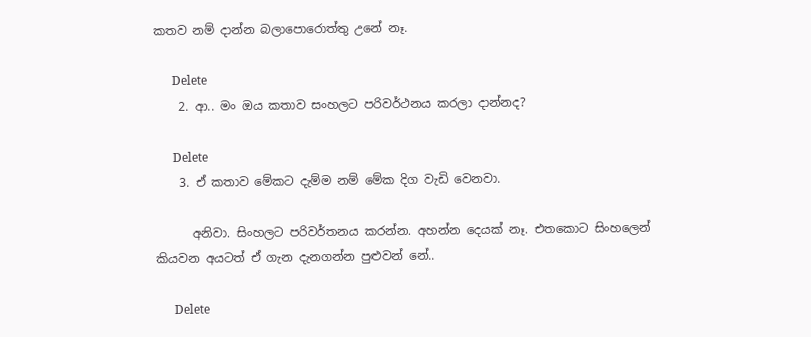කතව නම් දාන්න බලාපොරොත්තු උනේ නෑ.

      Delete
    2. ආ.. මං ඔය කතාව සංහලට පරිවර්ථනය කරලා දාන්නද?

      Delete
    3. ඒ කතාව මේකට දැම්ම නම් මේක දිග වැඩි වෙනවා.

      අනිවා. සිංහලට පරිවර්තනය කරන්න. අහන්න දෙයක් නෑ. එතකොට සිංහලෙන් කියවන අයටත් ඒ ගැන දැනගන්න පුළුවන් නේ..

      Delete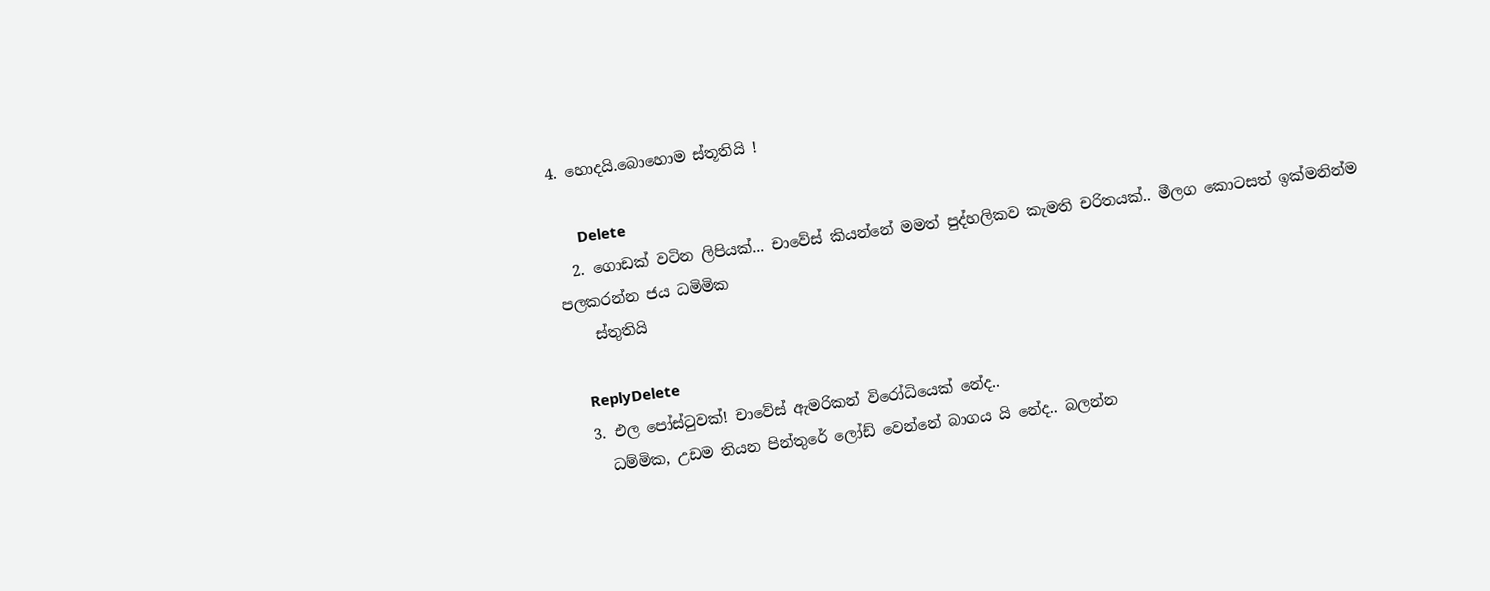4. හොදයි.බොහොම ස්තූතියි !

      Delete
  2. ගොඩක් වටින ලිපියක්... චාවේස් කියන්නේ මමත් පුද්හලිකව කැමති චරිතයක්.. මීලග කොටසත් ඉක්මනින්ම පලකරන්න ජය ධමිමික
    ස්තුතියි

    ReplyDelete
  3. එල පෝස්ටුවක්! චාවේස් ඇමරිකන් විරෝධියෙක් නේද..
    ධම්මික, උඩම තියන පින්තුරේ ලෝඩ් වෙන්නේ බාගය යි නේද.. බලන්න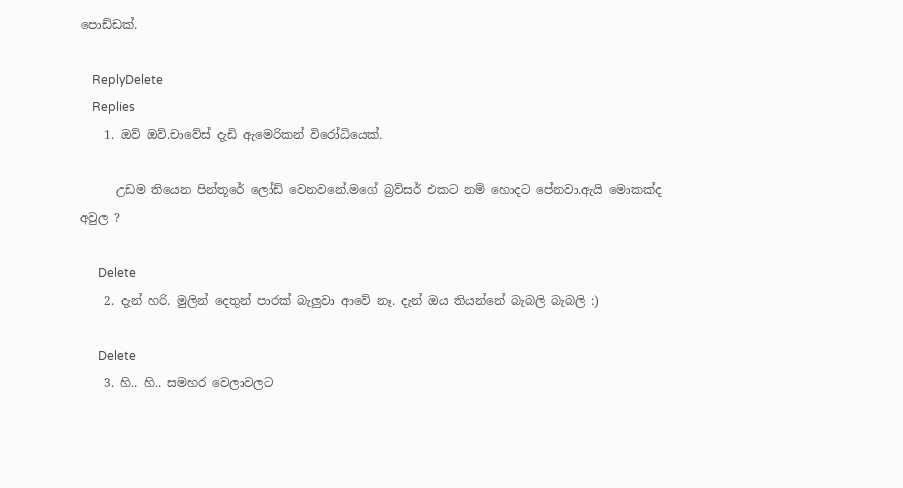පොඩ්ඩක්.

    ReplyDelete
    Replies
    1. ඔව් ඔව්.චාවේස් දැඩි ඇමෙරිකන් විරෝධියෙක්.

      උඩම තියෙන පින්තූරේ ලෝඩ් වෙනවනේ.මගේ බ්‍රව්සර් එකට නම් හොදට පේනවා.ඇයි මොකක්ද අවුල ?

      Delete
    2. දැන් හරි. මුලින් දෙතුන් පාරක් බැලුවා ආවේ නෑ. දැන් ඔය තියන්නේ බැබලි බැබලි :)

      Delete
    3. හි.. හි.. සමහර වෙලාවලට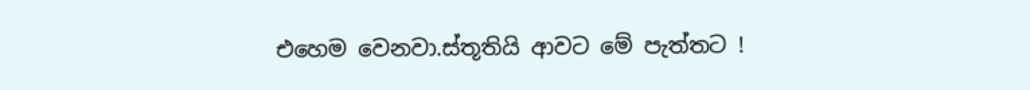එහෙම වෙනවා.ස්තූතියි ආවට මේ පැත්තට !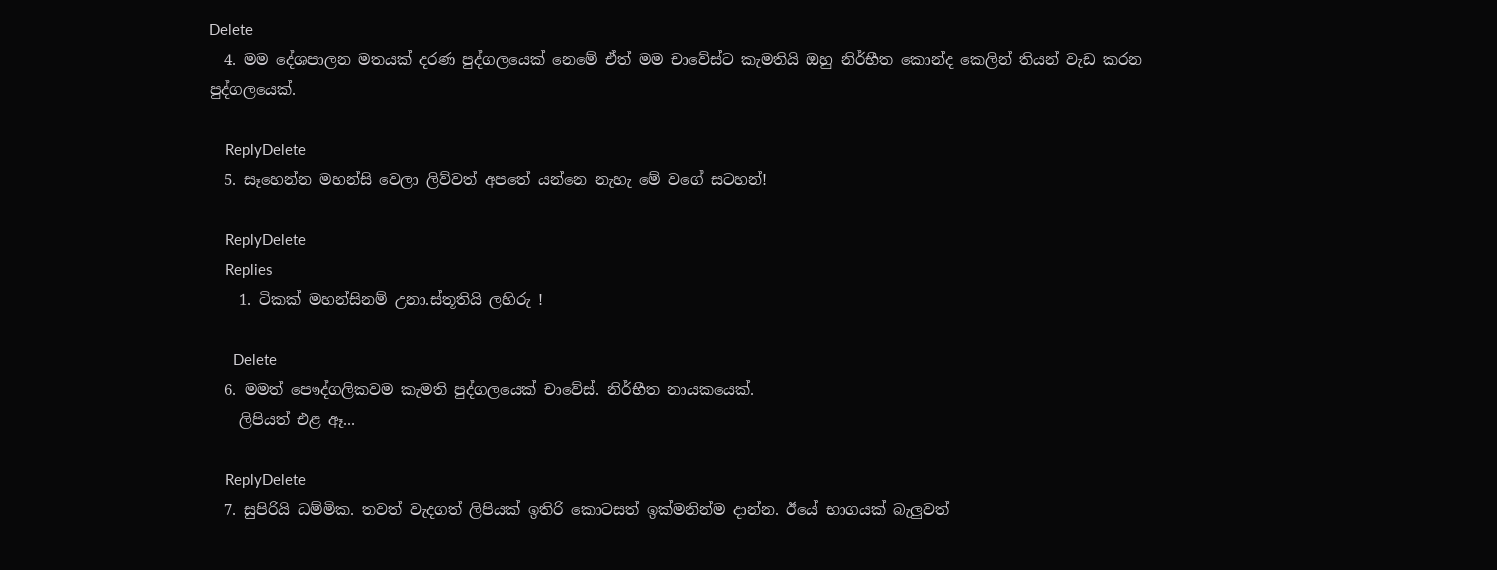Delete
  4. මම දේශපාලන මතයක් දරණ පුද්ගලයෙක් නෙමේ ඒත් මම චාවේස්ට කැමතියි ඔහු නිර්භීත කොන්ද කෙලින් තියන් වැඩ කරන පුද්ගලයෙක්.

    ReplyDelete
  5. සෑහෙන්න මහන්සි වෙලා ලිව්වත් අපතේ යන්නෙ නැහැ මේ වගේ සටහන්!

    ReplyDelete
    Replies
    1. ටිකක් මහන්සිනම් උනා.ස්තූතියි ලහිරු !

      Delete
  6. මමත් පෞද්ගලිකවම කැමති පුද්ගලයෙක් චාවේස්. නිර්භීත නායකයෙක්.
    ලිපියත් එළ ඈ...

    ReplyDelete
  7. සුපිරියි ධම්මික. තවත් වැදගත් ලිපියක් ඉතිරි කොටසත් ඉක්මනින්ම දාන්න. ඊයේ භාගයක් බැලුවත්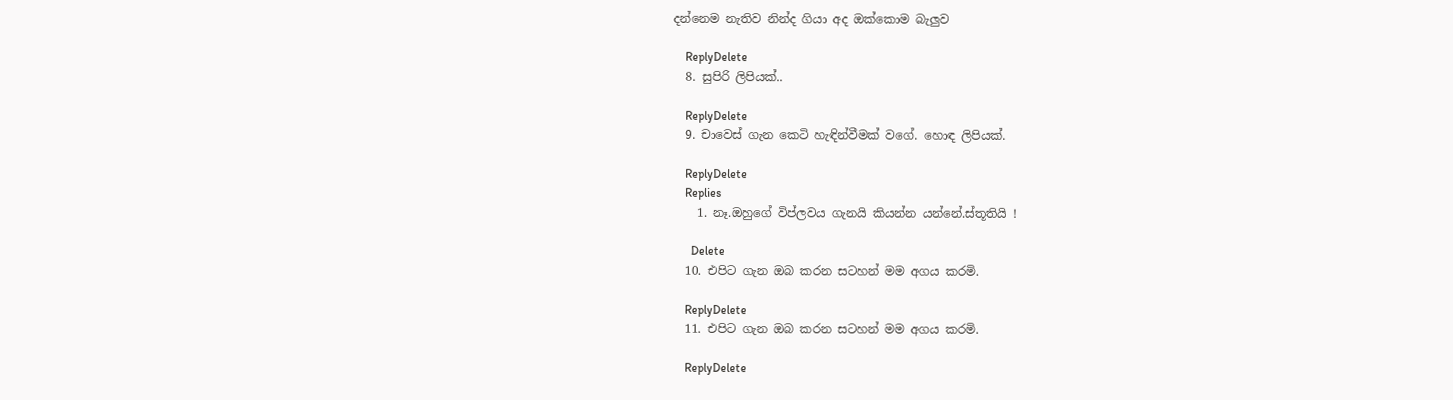දන්නෙම නැතිව නින්ද ගියා අද ඔක්කොම බැලුව

    ReplyDelete
  8. සුපිරි ලිපියක්..

    ReplyDelete
  9. චාවෙස්‌ ගැන කෙටි හැඳින්වීමක් වගේ. හොඳ ලිපියක්.

    ReplyDelete
    Replies
    1. නෑ.ඔහුගේ විප්ලවය ගැනයි කියන්න යන්නේ.ස්තූතියි !

      Delete
  10. එපිට ගැන ඔබ කරන සටහන් මම අගය කරමි.

    ReplyDelete
  11. එපිට ගැන ඔබ කරන සටහන් මම අගය කරමි.

    ReplyDelete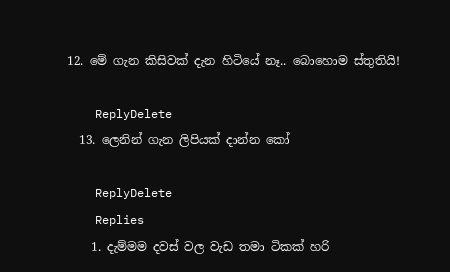12. මේ ගැන කිසිවක් දැන හිටියේ නෑ.. බොහොම ස්තුතියි!

    ReplyDelete
  13. ලෙනින් ගැන ලිපියක් දාන්න කෝ

    ReplyDelete
    Replies
    1. දැම්මම දවස් වල වැඩ තමා ටිකක් හරි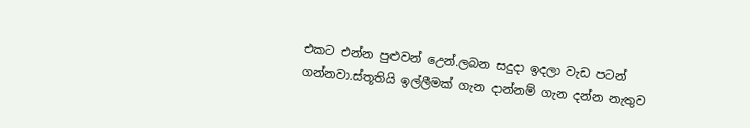එකට එන්න පුළුවන් උෙන්.ලබන සදුදා ඉදලා වැඩ පටන් ගන්නවා.ස්තූතියි ඉල්ලීමක් ගැන දාන්නම් ගැන දන්න නැතුව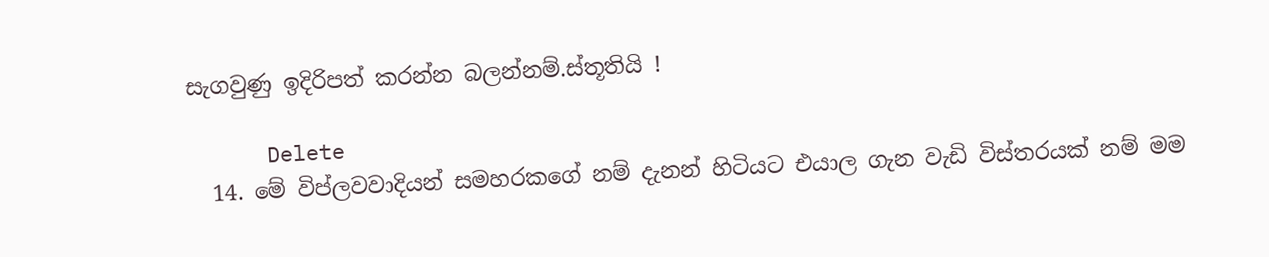සැගවුණු ඉදිරිපත් කරන්න බලන්නම්.ස්තූතියි !

      Delete
  14. මේ විප්ලවවාදියන් සමහරකගේ නම් දැනන් හිටියට එයාල ගැන වැඩි විස්තරයක් නම් මම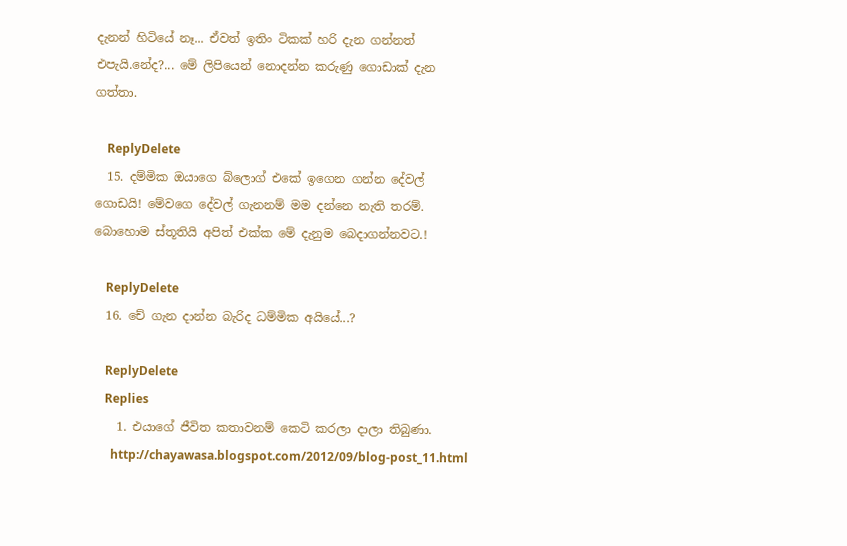දැනන් හිටියේ නෑ... ඒවත් ඉතිං ටිකක් හරි දැන ගන්නත් එපැයි.නේද?... මේ ලිපියෙන් නොදන්න කරුණු ගොඩාක් දැන ගත්තා.

    ReplyDelete
  15. දම්මික ඔයාගෙ බ්ලොග් එකේ ඉගෙන ගන්න දේවල් ගොඩයි! මේවගෙ දේවල් ගැනනම් මම දන්නෙ නැති තරම්. බොහොම ස්තූතියි අපිත් එක්ක මේ දැනුම බෙදාගන්නවට.!

    ReplyDelete
  16. චේ ගැන දාන්න බැරිද ධම්මික අයියේ...?

    ReplyDelete
    Replies
    1. එයාගේ ජීවිත කතාවනම් කෙටි කරලා දාලා තිබුණා.
      http://chayawasa.blogspot.com/2012/09/blog-post_11.html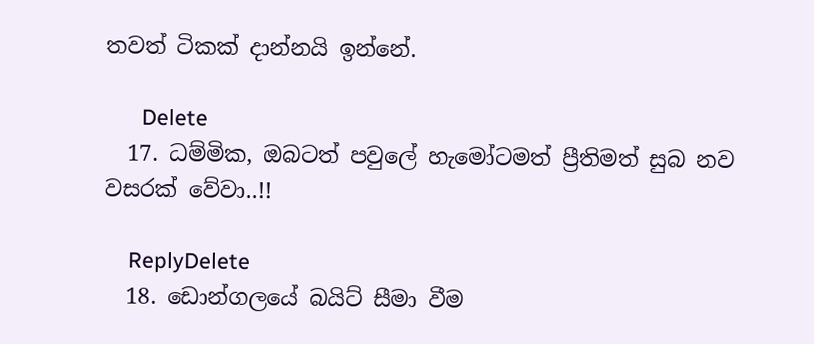තවත් ටිකක් දාන්නයි ඉන්නේ.

      Delete
  17. ධම්මික, ඔබටත් පවුලේ හැමෝටමත් ප්‍රීතිමත් සුබ නව වසරක් වේවා..!!

    ReplyDelete
  18. ඩොන්ගලයේ බයිට් සීමා වීම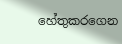හේතුකරගෙන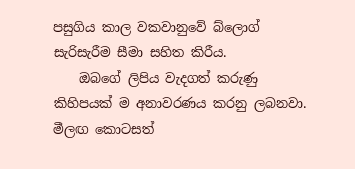පසුගිය කාල වකවානුවේ බ්ලොග් සැරිසැරීම සීමා සහිත කිරීය.
    ඔබගේ ලිපිය වැදගත් කරුණු කිහිපයක් ම අනාවරණය කරනු ලබනවා. මීලඟ කොටසත්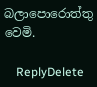බලාපොරොත්තු වෙමි.

    ReplyDelete